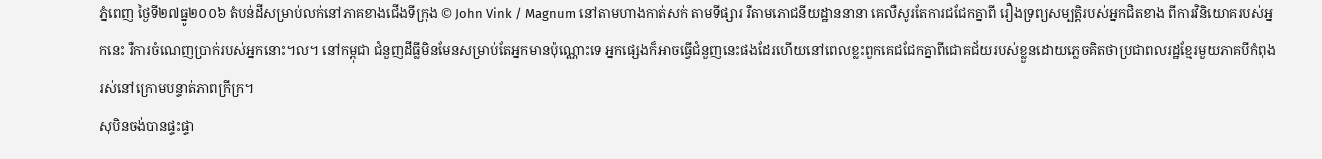ភ្នំពេញ ថ្ងៃទី២៧ធ្នូ២០០៦ តំបន់ដីសម្រាប់លក់នៅភាគខាងជើងទីក្រុង © John Vink / Magnum នៅតាមហាងកាត់សក់ តាមទីផ្សារ រឺតាមភោជនីយដ្ឋាននានា គេលឺសូរតែការជជែកគ្នាពី រឿងទ្រព្យសម្បត្តិរបស់អ្នកជិតខាង ពីការវិនិយោគរបស់អ្នកនេះ រឺការចំណេញប្រាក់របស់អ្នកនោះ។ល។ នៅកម្ពុជា ជំនួញដីធ្លីមិនមែនសម្រាប់តែអ្នកមានប៉ុណ្ណោះទេ អ្នកផ្សេងក៏អាចធ្វើជំនួញនេះផងដែរហើយនៅពេលខ្លះពួកគេជជែកគ្នាពីជោគជ័យរបស់ខ្លួនដោយភ្លេចគិតថាប្រជាពលរដ្ឋខ្មែរមួយភាគបីកំពុងរស់នៅក្រោមបន្ទាត់ភាពក្រីក្រ។
សុបិនចង់បានផ្ទះផ្ទា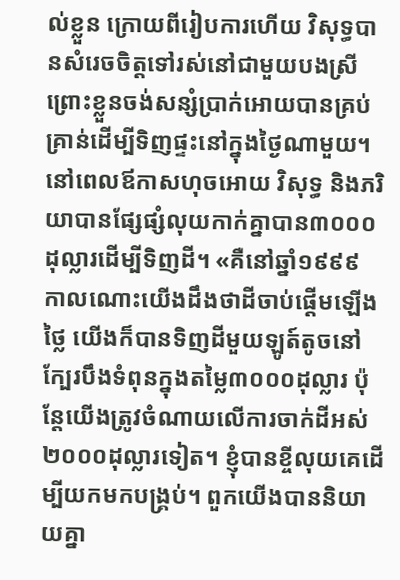ល់ខ្លួន ក្រោយពីរៀបការហើយ វិសុទ្ធបានសំរេចចិត្តទៅរស់នៅជាមួយបងស្រីព្រោះខ្លួនចង់សន្សំប្រាក់អោយបានគ្រប់គ្រាន់ដើម្បីទិញផ្ទះនៅក្នុងថ្ងៃណាមួយ។ នៅពេលឪកាសហុចអោយ វិសុទ្ធ និងភរិយាបានផ្សែផ្សំលុយកាក់គ្នាបាន៣០០០ដុល្លារដើម្បីទិញដី។ «គឺនៅឆ្នាំ១៩៩៩ កាលណោះយើងដឹងថាដីចាប់ផ្តើមឡើងថ្លៃ យើងក៏បានទិញដីមួយឡូត៍តូចនៅក្បែរបឹងទំពុនក្នុងតម្លៃ៣០០០ដុល្លារ ប៉ុន្តែយើងត្រូវចំណាយលើការចាក់ដីអស់២០០០ដុល្លារទៀត។ ខ្ញុំបានខ្ចីលុយគេដើម្បីយកមកបង្រ្គប់។ ពួកយើងបាននិយាយគ្នា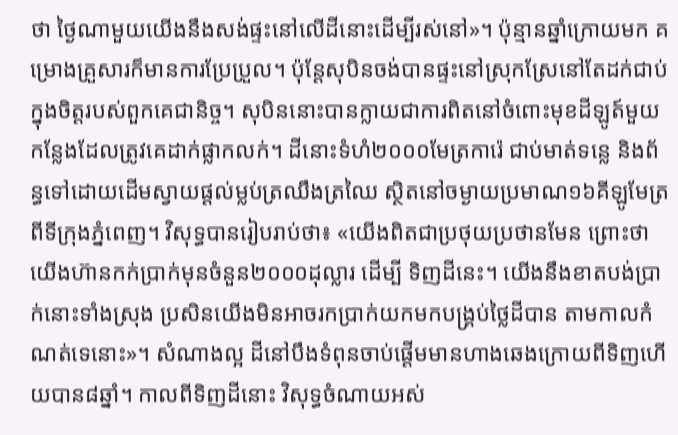ថា ថ្ងៃណាមួយយើងនឹងសង់ផ្ទះនៅលើដីនោះដើម្បីរស់នៅ»។ ប៉ុន្មានឆ្នាំក្រោយមក គម្រោងគ្រួសារក៏មានការប្រែប្រួល។ ប៉ុន្តែសុបិនចង់បានផ្ទះនៅស្រុកស្រែនៅតែដក់ជាប់ក្នុងចិត្តរបស់ពួកគេជានិច្ច។ សុបិននោះបានក្លាយជាការពិតនៅចំពោះមុខដីឡូត៍មួយកន្លែងដែលត្រូវគេដាក់ផ្លាកលក់។ ដីនោះទំហំ២០០០មែត្រការ៉េ ជាប់មាត់ទន្លេ និងព័ន្ធទៅដោយដើមស្វាយផ្តល់ម្លប់ត្រឈឹងត្រឈៃ ស្ថិតនៅចម្ងាយប្រមាណ១៦គីឡូមែត្រពីទីក្រុងភ្នំពេញ។ វិសុទ្ធបានរៀបរាប់ថា៖ «យើងពិតជាប្រថុយប្រថានមែន ព្រោះថាយើងហ៊ានកក់ប្រាក់មុនចំនួន២០០០ដុល្លារ ដើម្បី ទិញដីនេះ។ យើងនឹងខាតបង់ប្រាក់នោះទាំងស្រុង ប្រសិនយើងមិនអាចរកប្រាក់យកមកបង្រ្គប់ថ្លៃដីបាន តាមកាលកំណត់ទេនោះ»។ សំណាងល្អ ដីនៅបឹងទំពុនចាប់ផ្តើមមានហាងឆេងក្រោយពីទិញហើយបាន៨ឆ្នាំ។ កាលពីទិញដីនោះ វិសុទ្ធចំណាយអស់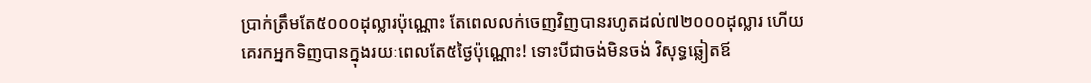ប្រាក់ត្រឹមតែ៥០០០ដុល្លារប៉ុណ្ណោះ តែពេលលក់ចេញវិញបានរហូតដល់៧២០០០ដុល្លារ ហើយគេរកអ្នកទិញបានក្នុងរយៈពេលតែ៥ថ្ងៃប៉ុណ្ណោះ! ទោះបីជាចង់មិនចង់ វិសុទ្ធឆ្លៀតឪ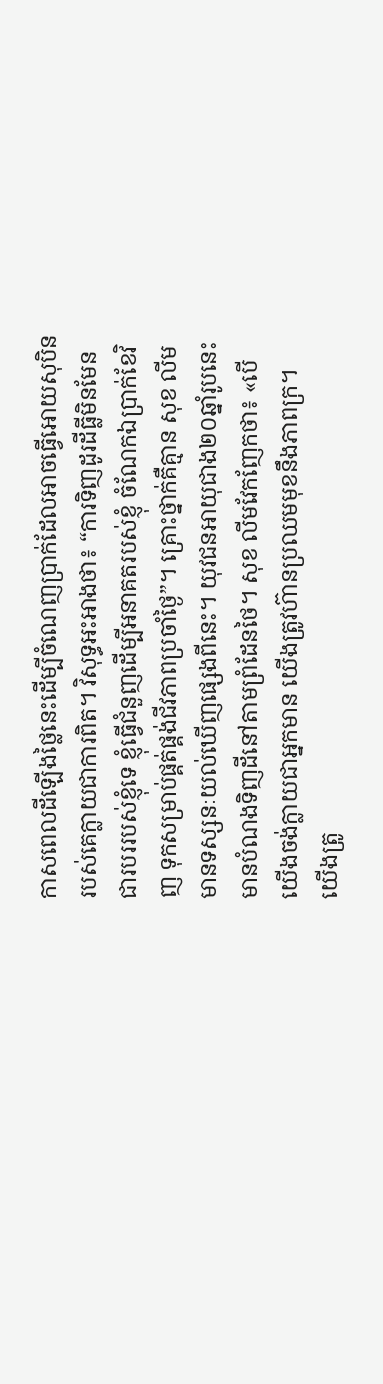កាសពេលដីឡើងថ្លៃនេះដើម្បីចំណេញប្រាក់ដែលអាចធ្វើអោយសុបិនរបស់គេក្លាយជាការពិត។ វិសុទ្ធអះអាងថា៖ “ការទិញដូរដីធ្លីមិនមែនជារបររបស់ខ្ញុំទេ ខ្ញុំធ្វើជំនួញដើម្បីអនាគតរបស់ខ្ញុំ ចំណែកឯប្រាក់ខែវិញ ទុកសម្រាប់ផ្គត់ផ្គង់ជីវភាពប្រចាំថ្ងៃ”។ គ្រោះថ្នាក់គឺគ្មាន សុខ លីម មានទស្សនៈយល់ឃើញផ្សេងពីនេះ។ យុវជនអាយុជាង២០ឆ្នាំរូបនេះមានបំណងទិញដីនៅតាមព្រំដែនថៃ។ សុខ លីមវែកញែកថា៖ «បើយើងចង់ក្លាយជាអ្នកមាន យើងត្រូវហ៊ានប្រឈមមុខនឹងភាពក្រ។ យើងត្រូ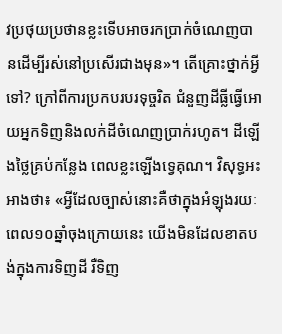វប្រថុយប្រថានខ្លះទើបអាចរកប្រាក់ចំណេញបានដើម្បីរស់នៅប្រសើរជាងមុន»។ តើគ្រោះថ្នាក់អ្វីទៅ? ក្រៅពីការប្រកបរបរទុច្ចរិត ជំនួញដីធ្លីធ្វើអោយអ្នកទិញនិងលក់ដីចំណេញប្រាក់រហូត។ ដីឡើងថ្លៃគ្រប់កន្លែង ពេលខ្លះឡើងទ្វេគុណ។ វិសុទ្ធអះអាងថា៖ «អ្វីដែលច្បាស់នោះគឺថាក្នុងអំឡុងរយៈពេល១០ឆ្នាំចុងក្រោយនេះ យើងមិនដែលខាតបង់ក្នុងការទិញដី រឺទិញ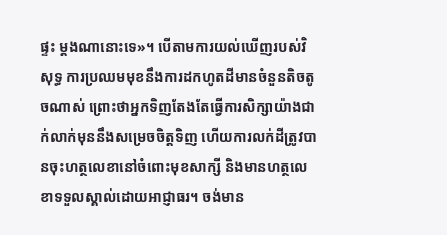ផ្ទះ ម្តងណានោះទេ»។ បើតាមការយល់ឃើញរបស់វិសុទ្ធ ការប្រឈមមុខនឹងការដកហូតដីមានចំនួនតិចតូចណាស់ ព្រោះថាអ្នកទិញតែងតែធ្វើការសិក្សាយ៉ាងជាក់លាក់មុននឹងសម្រេចចិត្តទិញ ហើយការលក់ដីត្រូវបានចុះហត្ថលេខានៅចំពោះមុខសាក្សី និងមានហត្ថលេខាទទួលស្គាល់ដោយអាជ្ញាធរ។ ចង់មាន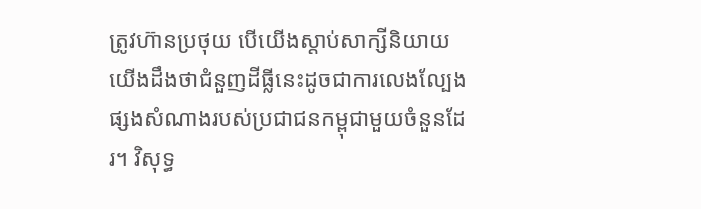ត្រូវហ៊ានប្រថុយ បើយើងស្តាប់សាក្សីនិយាយ យើងដឹងថាជំនួញដីធ្លីនេះដូចជាការលេងល្បែងផ្សងសំណាងរបស់ប្រជាជនកម្ពុជាមួយចំនួនដែរ។ វិសុទ្ធ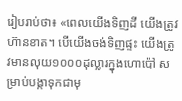រៀបរាប់ថា៖ «ពេលយើងទិញដី យើងត្រូវហ៊ានខាត។ បើយើងចង់ទិញផ្ទះ យើងត្រូវមានលុយ១០០០ដុល្លារក្នុងហោប៉ៅ សម្រាប់បង្កាទុកជាមុ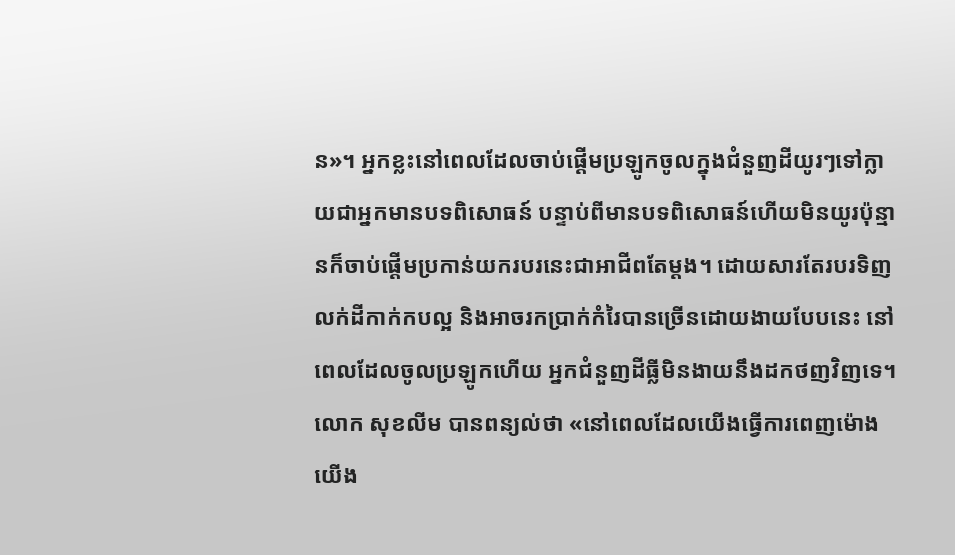ន»។ អ្នកខ្លះនៅពេលដែលចាប់ផ្តើមប្រឡូកចូលក្នុងជំនួញដីយូរៗទៅក្លាយជាអ្នកមានបទពិសោធន៍ បន្ទាប់ពីមានបទពិសោធន៍ហើយមិនយូរប៉ុន្មានក៏ចាប់ផ្តើមប្រកាន់យករបរនេះជាអាជីពតែម្តង។ ដោយសារតែរបរទិញលក់ដីកាក់កបល្អ និងអាចរកប្រាក់កំរៃបានច្រើនដោយងាយបែបនេះ នៅពេលដែលចូលប្រឡូកហើយ អ្នកជំនួញដីធ្លីមិនងាយនឹងដកថញវិញទេ។ លោក សុខលីម បានពន្យល់ថា «នៅពេលដែលយើងធ្វើការពេញម៉ោង យើង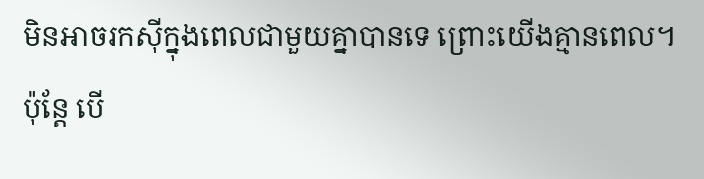មិនអាចរកស៊ីក្នុងពេលជាមួយគ្នាបានទេ ព្រោះយើងគ្មានពេល។ ប៉ុន្តែ បើ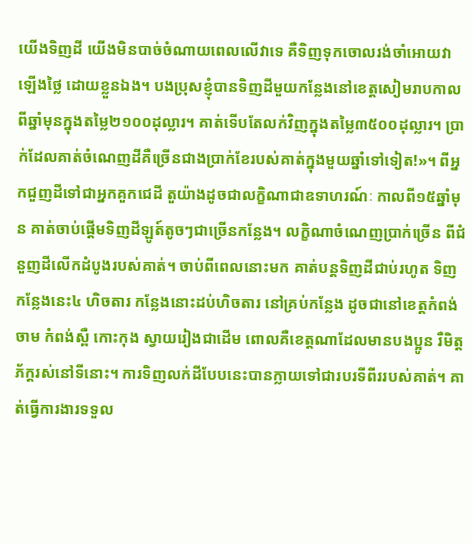យើងទិញដី យើងមិនបាច់ចំណាយពេលលើវាទេ គឺទិញទុកចោលរង់ចាំអោយវាឡើងថ្លៃ ដោយខ្លួនឯង។ បងប្រុសខ្ញុំបានទិញដីមួយកន្លែងនៅខេត្តសៀមរាបកាលពីឆ្នាំមុនក្នុងតម្លៃ២១០០ដុល្លារ។ គាត់ទើបតែលក់វិញក្នុងតម្លៃ៣៥០០ដុល្លារ។ ប្រាក់ដែលគាត់ចំណេញដីគឺច្រើនជាងប្រាក់ខែរបស់គាត់ក្នុងមួយឆ្នាំទៅទៀត!»។ ពីអ្នកជួញដីទៅជាអ្នកគួកជេដី តួយ៉ាងដូចជាលក្ខិណាជាឧទាហរណ៍ៈ កាលពី១៥ឆ្នាំមុន គាត់ចាប់ផ្តើមទិញដីឡូត៍តូចៗជាច្រើនកន្លែង។ លក្ខិណាចំណេញប្រាក់ច្រើន ពីជំនួញដីលើកដំបូងរបស់គាត់។ ចាប់ពីពេលនោះមក គាត់បន្តទិញដីជាប់រហូត ទិញកន្លែងនេះ៤ ហិចតារ កន្លែងនោះដប់ហិចតារ នៅគ្រប់កន្លែង ដូចជានៅខេត្តកំពង់ចាម កំពង់ស្ពឺ កោះកុង ស្វាយរៀងជាដើម ពោលគឺខេត្តណាដែលមានបងប្អូន រឺមិត្តភ័ក្តរស់នៅទីនោះ។ ការទិញលក់ដីបែបនេះបានក្លាយទៅជារបរទីពីររបស់គាត់។ គាត់ធ្វើការងារទទួល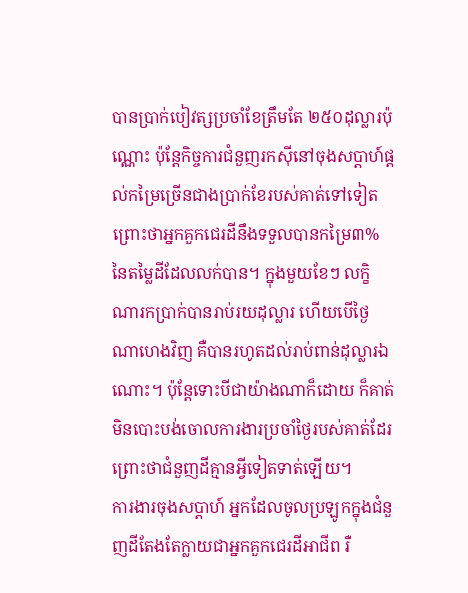បានប្រាក់បៀវត្សប្រចាំខែត្រឹមតែ ២៥០ដុល្លារប៉ុណ្ណោះ ប៉ុន្តែកិច្ចការជំនួញរកស៊ីនៅចុងសប្តាហ៍ផ្តល់កម្រៃច្រើនជាងប្រាក់ខែរបស់គាត់ទៅទៀត ព្រោះថាអ្នកគួកជេរដីនឹងទទួលបានកម្រៃ៣%នៃតម្លៃដីដែលលក់បាន។ ក្នុងមួយខែៗ លក្ខិណារកប្រាក់បានរាប់រយដុល្លារ ហើយបើថ្ងៃណាហេងវិញ គឺបានរហូតដល់រាប់ពាន់ដុល្លារឯណោះ។ ប៉ុន្តែទោះបីជាយ៉ាងណាក៏ដោយ ក៏គាត់មិនបោះបង់ចោលការងារប្រចាំថ្ងៃរបស់គាត់ដែរ ព្រោះថាជំនួញដីគ្មានអ្វីទៀតទាត់ឡើយ។
ការងារចុងសប្តាហ៍ អ្នកដែលចូលប្រឡូកក្នុងជំនួញដីតែងតែក្លាយជាអ្នកគួកជេរដីអាជីព រឺ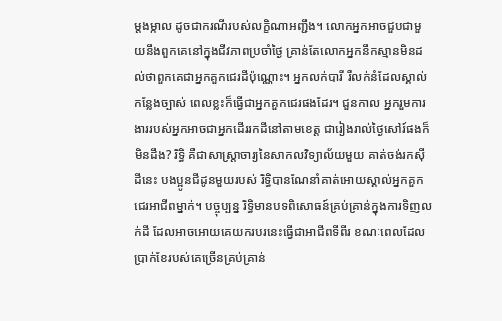ម្តងម្កាល ដូចជាករណីរបស់លក្ខិណាអញ្ជឹង។ លោកអ្នកអាចជួបជាមួយនឹងពួកគេនៅក្នុងជីវភាពប្រចាំថ្ងៃ គ្រាន់តែលោកអ្នកនឹកស្មានមិនដល់ថាពួកគេជាអ្នកគួកជេរដីប៉ុណ្ណោះ។ អ្នកលក់បារី រឺលក់នំដែលស្គាល់កន្លែងច្បាស់ ពេលខ្លះក៏ធ្វើជាអ្នកគួកជេរផងដែរ។ ជួនកាល អ្នករួមការងាររបស់អ្នកអាចជាអ្នកដើររកដីនៅតាមខេត្ត ជារៀងរាល់ថ្ងៃសៅរ៍ផងក៏មិនដឹង? រិទ្ធិ គឺជាសាស្រ្តាចារ្យនៃសាកលវិទ្យាល័យមួយ គាត់ចង់រកស៊ីដីនេះ បងប្អូនជីដូនមួយរបស់ រិទ្ធិបានណែនាំគាត់អោយស្គាល់អ្នកគួកជេរអាជីពម្នាក់។ បច្ចុប្បន្ន រិទ្ធិមានបទពិសោធន៍គ្រប់គ្រាន់ក្នុងការទិញលក់ដី ដែលអាចអោយគេយករបរនេះធ្វើជាអាជីពទីពីរ ខណៈពេលដែលប្រាក់ខែរបស់គេច្រើនគ្រប់គ្រាន់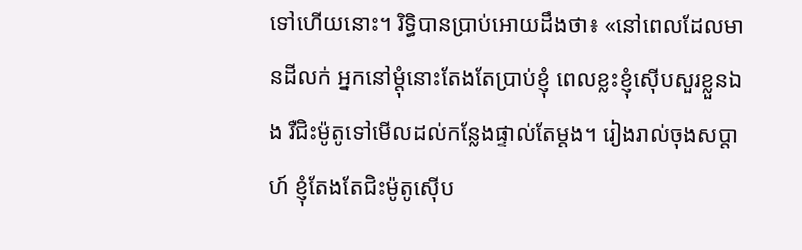ទៅហើយនោះ។ រិទ្ធិបានប្រាប់អោយដឹងថា៖ «នៅពេលដែលមានដីលក់ អ្នកនៅម្តុំនោះតែងតែប្រាប់ខ្ញុំ ពេលខ្លះខ្ញុំស៊ើបសួរខ្លួនឯង រឺជិះម៉ូតូទៅមើលដល់កន្លែងផ្ទាល់តែម្តង។ រៀងរាល់ចុងសប្តាហ៍ ខ្ញុំតែងតែជិះម៉ូតូស៊ើប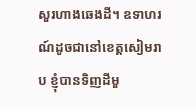សួរហាងឆេងដី។ ឧទាហរណ៍ដូចជានៅខេត្តសៀមរាប ខ្ញុំបានទិញដីមួ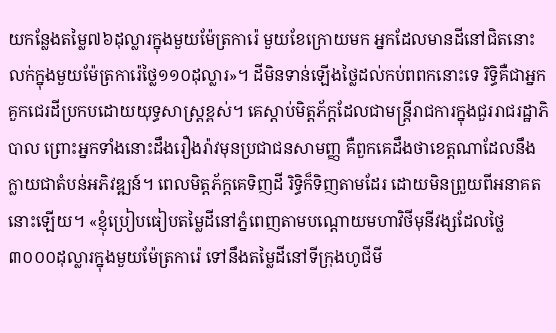យកន្លែងតម្លៃ៧៦ដុល្លារក្នុងមួយម៉ែត្រការ៉េ មួយខែក្រោយមក អ្នកដែលមានដីនៅជិតនោះ លក់ក្នុងមួយម៉ែត្រការ៉េថ្លៃ១១០ដុល្លារ»។ ដីមិនទាន់ឡើងថ្លៃដល់កប់ពពកនោះទេ រិទ្ធិគឺជាអ្នកគួកជេរដីប្រកបដោយយុទ្ធសាស្រ្តខ្ពស់។ គេស្តាប់មិត្តភ័ក្តដែលជាមន្រ្តីរាជការក្នុងជួររាជរដ្ឋាភិបាល ព្រោះអ្នកទាំងនោះដឹងរឿងរ៉ាវមុនប្រជាជនសាមញ្ញ គឺពួកគេដឹងថាខេត្តណាដែលនឹងក្លាយជាតំបន់អភិវឌ្ឍន៍។ ពេលមិត្តភ័ក្តគេទិញដី រិទ្ធិក៏ទិញតាមដែរ ដោយមិនព្រួយពីអនាគតនោះឡើយ។ «ខ្ញុំប្រៀបធៀបតម្លៃដីនៅភ្នំពេញតាមបណ្តោយមហាវិថីមុនីវង្សដែលថ្លៃ៣០០០ដុល្លារក្នុងមួយម៉ែត្រការ៉េ ទៅនឹងតម្លៃដីនៅទីក្រុងហូជីមី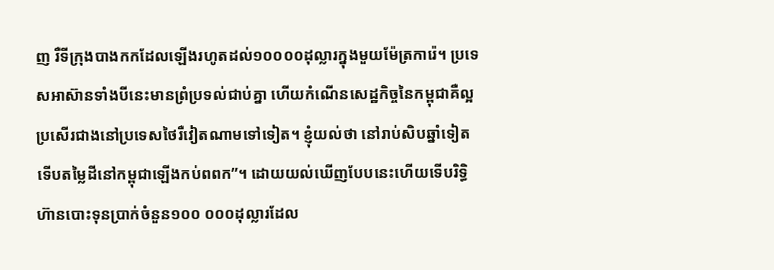ញ រឺទីក្រុងបាងកកដែលឡើងរហូតដល់១០០០០ដុល្លារក្នុងមួយម៉ែត្រការ៉េ។ ប្រទេសអាស៊ានទាំងបីនេះមានព្រំប្រទល់ជាប់គ្នា ហើយកំណើនសេដ្ឋកិច្ចនៃកម្ពុជាគឺល្អប្រសើរជាងនៅប្រទេសថៃរឺវៀតណាមទៅទៀត។ ខ្ញុំយល់ថា នៅរាប់សិបឆ្នាំទៀតទើបតម្លៃដីនៅកម្ពុជាឡើងកប់ពពក”។ ដោយយល់ឃើញបែបនេះហើយទើបរិទ្ធិហ៊ានបោះទុនប្រាក់ចំនួន១០០ ០០០ដុល្លារដែល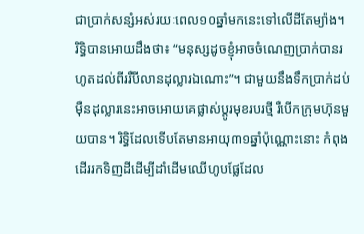ជាប្រាក់សន្សំអស់រយៈពេល១០ឆ្នាំមកនេះទៅលើដីតែម្យ៉ាង។ រិទ្ធិបានអោយដឹងថា៖ “មនុស្សដូចខ្ញុំអាចចំណេញប្រាក់បានរហូតដល់ពីររឺបីលានដុល្លារឯណោះ”។ ជាមួយនឹងទឹកប្រាក់ដប់ម៉ឺនដុល្លារនេះអាចអោយគេផ្លាស់ប្តូរមុខរបរថ្មី រឺបើកក្រុមហ៊ុនមួយបាន។ រិទ្ធិដែលទើបតែមានអាយុ៣១ឆ្នាំប៉ុណ្ណោះនោះ កំពុងដើររកទិញដីដើម្បីដាំដើមឈើហូបផ្លែដែល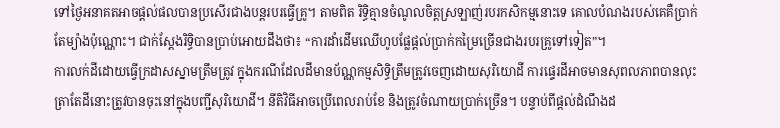ទៅថ្ងៃអនាគតអាចផ្តល់ផលបានប្រសើរជាងបន្តរបរធ្វើគ្រូ។ តាមពិត រិទ្ធិគ្មានចំណូលចិត្តស្រឡាញ់របរកសិកម្មនោះទេ គោលបំណងរបស់គេគឺប្រាក់តែម្យ៉ាងប៉ុណ្ណោះ។ ជាក់ស្តែងរិទ្ធិបានប្រាប់អោយដឹងថា៖ “ការដាំដើមឈើហូបផ្លែផ្តល់ប្រាក់កម្រៃច្រើនជាងរបរគ្រូទៅទៀត”។
ការលក់ដីដោយធ្វើក្រដាសស្នាមត្រឹមត្រូវ ក្នុងករណីដែលដីមានប័ណ្ណកម្មសិទ្ធិត្រឹមត្រូវចេញដោយសុរិយោដី ការផ្ទេរដីអាចមានសុពលភាពបានលុះត្រាតែដីនោះត្រូវបានចុះនៅក្នុងបញ្ជីសុរិយោដី។ នីតិវិធីអាចប្រើពេលរាប់ខែ និងត្រូវចំណាយប្រាក់ច្រើន។ បន្ទាប់ពីផ្តល់ដំណឹងដ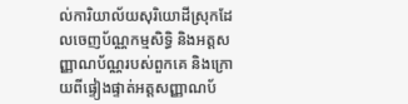ល់ការិយាល័យសុរិយោដីស្រុកដែលចេញប័ណ្ណកម្មសិទ្ធិ និងអត្តសញ្ញាណប័ណ្ណរបស់ពួកគេ និងក្រោយពីផ្ទៀងផ្ទាត់អត្តសញ្ញាណប័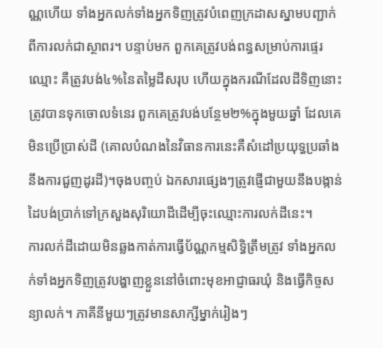ណ្ណហើយ ទាំងអ្នកលក់ទាំងអ្នកទិញត្រូវបំពេញក្រដាសស្នាមបញ្ជាក់ពីការលក់ជាស្ថាពរ។ បន្ទាប់មក ពួកគេត្រូវបង់ពន្ធសម្រាប់ការផ្ទេរឈ្មោះ គឺត្រូវបង់៤%នៃតម្លៃដីសរុប ហើយក្នុងករណីដែលដីទិញនោះត្រូវបានទុកចោលទំនេរ ពួកគេត្រូវបង់បន្ថែម២%ក្នុងមួយឆ្នាំ ដែលគេមិនប្រើប្រាស់ដី (គោលបំណងនៃវិធានការនេះគឺសំដៅប្រយុទ្ធប្រឆាំងនឹងការជួញដូរដី)។ចុងបញ្ចប់ ឯកសារផ្សេងៗត្រូវផ្ញើជាមួយនឹងបង្កាន់ដៃបង់ប្រាក់ទៅក្រសួងសុរិយោដីដើម្បីចុះឈ្មោះការលក់ដីនេះ។
ការលក់ដីដោយមិនឆ្លងកាត់ការធ្វើប័ណ្ណកម្មសិទ្ធិត្រឹមត្រូវ ទាំងអ្នកលក់ទាំងអ្នកទិញត្រូវបង្ហាញខ្លួននៅចំពោះមុខអាជ្ញាធរឃុំ និងធ្វើកិច្ចសន្យាលក់។ ភាគីនីមួយៗត្រូវមានសាក្សីម្នាក់រៀងៗ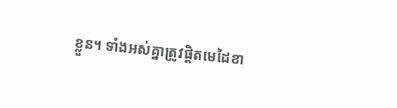ខ្លួន។ ទាំងអស់គ្នាត្រូវផ្តិតមេដៃខា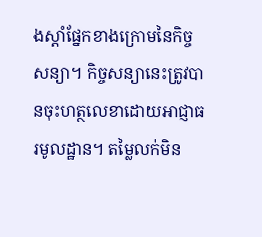ងស្តាំផ្នែកខាងក្រោមនៃកិច្ចសន្យា។ កិច្ចសន្យានេះត្រូវបានចុះហត្ថលេខាដោយអាជ្ញាធរមូលដ្ឋាន។ តម្លៃលក់មិន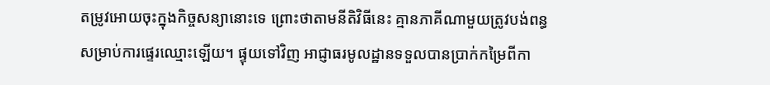តម្រូវអោយចុះក្នុងកិច្ចសន្យានោះទេ ព្រោះថាតាមនីតិវិធីនេះ គ្មានភាគីណាមួយត្រូវបង់ពន្ធសម្រាប់ការផ្ទេរឈ្មោះឡើយ។ ផ្ទុយទៅវិញ អាជ្ញាធរមូលដ្ឋានទទួលបានប្រាក់កម្រៃពីកា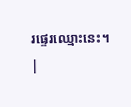រផ្ទេរឈ្មោះនេះ។
|